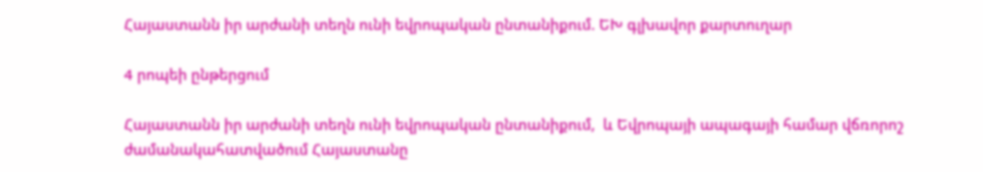Հայաստանն իր արժանի տեղն ունի եվրոպական ընտանիքում. ԵԽ գլխավոր քարտուղար

4 րոպեի ընթերցում

Հայաստանն իր արժանի տեղն ունի եվրոպական ընտանիքում,  և Եվրոպայի ապագայի համար վճռորոշ ժամանակահատվածում Հայաստանը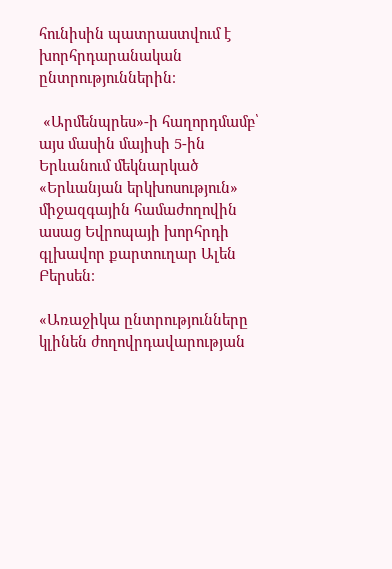հունիսին պատրաստվում է խորհրդարանական ընտրություններին։

 «Արմենպրես»-ի հաղորդմամբ՝ այս մասին մայիսի 5-ին Երևանում մեկնարկած «Երևանյան երկխոսություն» միջազգային համաժողովին ասաց Եվրոպայի խորհրդի գլխավոր քարտուղար Ալեն Բերսեն։

«Առաջիկա ընտրությունները կլինեն ժողովրդավարության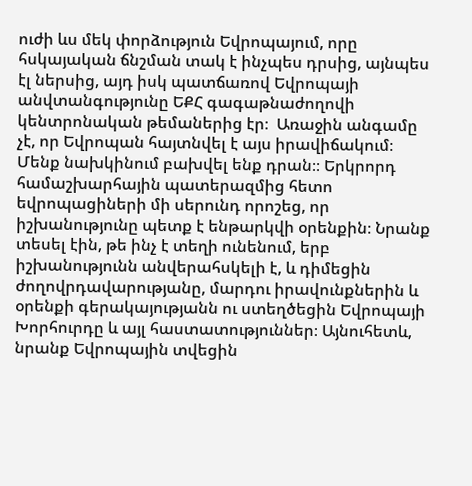ուժի ևս մեկ փորձություն Եվրոպայում, որը հսկայական ճնշման տակ է ինչպես դրսից, այնպես էլ ներսից, այդ իսկ պատճառով Եվրոպայի անվտանգությունը ԵՔՀ գագաթնաժողովի կենտրոնական թեմաներից էր։  Առաջին անգամը չէ, որ Եվրոպան հայտնվել է այս իրավիճակում։ Մենք նախկինում բախվել ենք դրան։։ Երկրորդ համաշխարհային պատերազմից հետո եվրոպացիների մի սերունդ որոշեց, որ իշխանությունը պետք է ենթարկվի օրենքին։ Նրանք տեսել էին, թե ինչ է տեղի ունենում, երբ իշխանությունն անվերահսկելի է, և դիմեցին ժողովրդավարությանը, մարդու իրավունքներին և օրենքի գերակայությանն ու ստեղծեցին Եվրոպայի Խորհուրդը և այլ հաստատություններ։ Այնուհետև, նրանք Եվրոպային տվեցին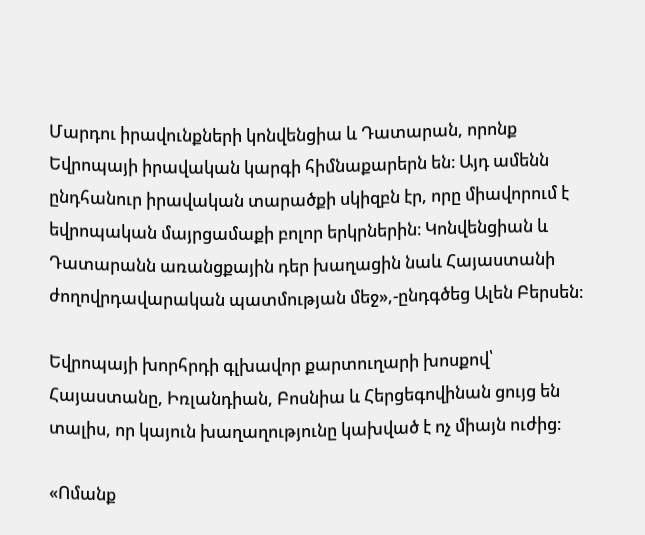Մարդու իրավունքների կոնվենցիա և Դատարան, որոնք  Եվրոպայի իրավական կարգի հիմնաքարերն են։ Այդ ամենն ընդհանուր իրավական տարածքի սկիզբն էր, որը միավորում է եվրոպական մայրցամաքի բոլոր երկրներին։ Կոնվենցիան և Դատարանն առանցքային դեր խաղացին նաև Հայաստանի ժողովրդավարական պատմության մեջ»,-ընդգծեց Ալեն Բերսեն։

Եվրոպայի խորհրդի գլխավոր քարտուղարի խոսքով՝ Հայաստանը, Իռլանդիան, Բոսնիա և Հերցեգովինան ցույց են տալիս, որ կայուն խաղաղությունը կախված է ոչ միայն ուժից։

«Ոմանք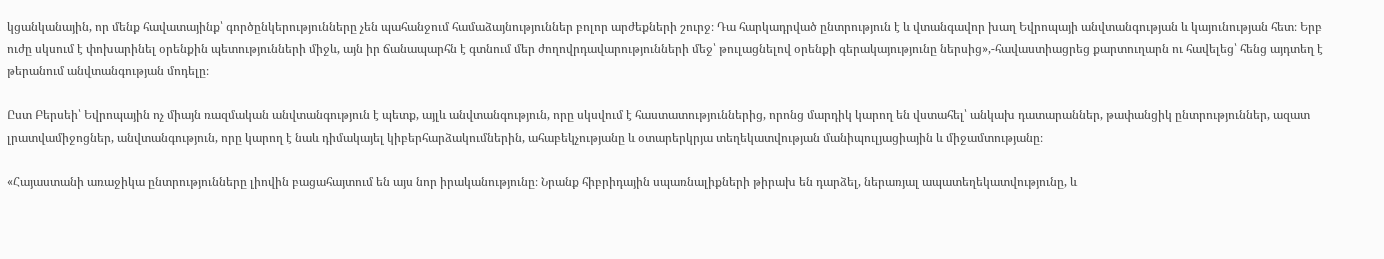կցանկանային, որ մենք հավատայինք՝ գործընկերությունները չեն պահանջում համաձայնություններ բոլոր արժեքների շուրջ։ Դա հարկադրված ընտրություն է և վտանգավոր խաղ Եվրոպայի անվտանգության և կայունության հետ։ Երբ ուժը սկսում է փոխարինել օրենքին պետությունների միջև, այն իր ճանապարհն է գտնում մեր ժողովրդավարությունների մեջ՝ թուլացնելով օրենքի գերակայությունը ներսից»,-հավաստիացրեց քարտուղարն ու հավելեց՝ հենց այդտեղ է թերանում անվտանգության մոդելը։

Ըստ Բերսեի՝ Եվրոպային ոչ միայն ռազմական անվտանգություն է պետք, այլև անվտանգություն, որը սկսվում է հաստատություններից, որոնց մարդիկ կարող են վստահել՝ անկախ դատարաններ, թափանցիկ ընտրություններ, ազատ լրատվամիջոցներ, անվտանգություն, որը կարող է նաև դիմակայել կիբերհարձակումներին, ահաբեկչությանը և օտարերկրյա տեղեկատվության մանիպուլյացիային և միջամտությանը։

«Հայաստանի առաջիկա ընտրությունները լիովին բացահայտում են այս նոր իրականությունը։ Նրանք հիբրիդային սպառնալիքների թիրախ են դարձել, ներառյալ ապատեղեկատվությունը, և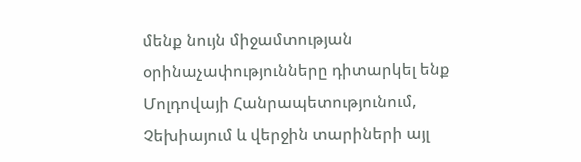մենք նույն միջամտության օրինաչափությունները դիտարկել ենք Մոլդովայի Հանրապետությունում, Չեխիայում և վերջին տարիների այլ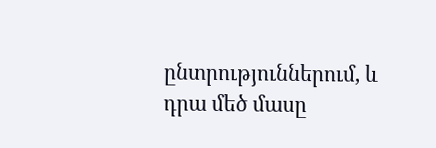ընտրություններում, և դրա մեծ մասը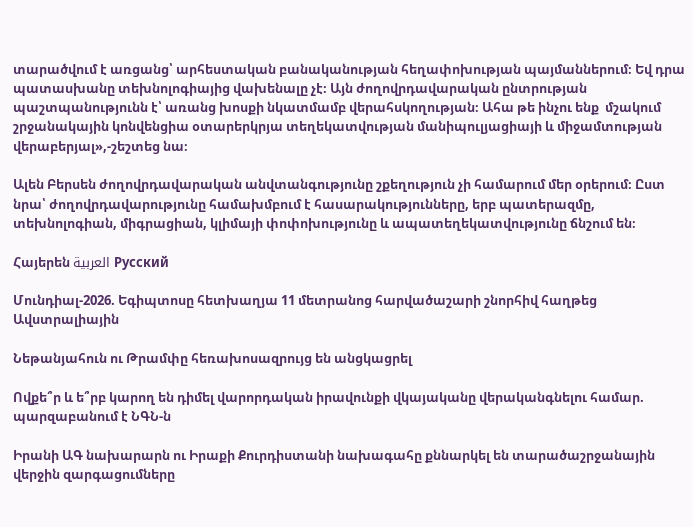տարածվում է առցանց՝ արհեստական բանականության հեղափոխության պայմաններում։ Եվ դրա պատասխանը տեխնոլոգիայից վախենալը չէ։ Այն ժողովրդավարական ընտրության պաշտպանությունն է՝ առանց խոսքի նկատմամբ վերահսկողության։ Ահա թե ինչու ենք  մշակում շրջանակային կոնվենցիա օտարերկրյա տեղեկատվության մանիպուլյացիայի և միջամտության վերաբերյալ»,-շեշտեց նա։

Ալեն Բերսեն ժողովրդավարական անվտանգությունը շքեղություն չի համարում մեր օրերում։ Ըստ նրա՝ ժողովրդավարությունը համախմբում է հասարակությունները, երբ պատերազմը, տեխնոլոգիան, միգրացիան, կլիմայի փոփոխությունը և ապատեղեկատվությունը ճնշում են։

Հայերեն العربية Русский

Մունդիալ-2026. Եգիպտոսը հետխաղյա 11 մետրանոց հարվածաշարի շնորհիվ հաղթեց Ավստրալիային

Նեթանյահուն ու Թրամփը հեռախոսազրույց են անցկացրել

Ովքե՞ր և ե՞րբ կարող են դիմել վարորդական իրավունքի վկայականը վերականգնելու համար. պարզաբանում է ՆԳՆ-ն

Իրանի ԱԳ նախարարն ու Իրաքի Քուրդիստանի նախագահը քննարկել են տարածաշրջանային վերջին զարգացումները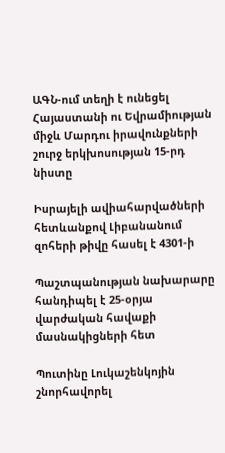ԱԳՆ-ում տեղի է ունեցել Հայաստանի ու Եվրամիության միջև Մարդու իրավունքների շուրջ երկխոսության 15-րդ նիստը

Իսրայելի ավիահարվածների հետևանքով Լիբանանում զոհերի թիվը հասել է 4301-ի

Պաշտպանության նախարարը հանդիպել է 25-օրյա վարժական հավաքի մասնակիցների հետ

Պուտինը Լուկաշենկոյին շնորհավորել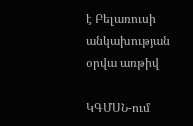է Բելառուսի անկախության օրվա առթիվ

ԿԳՄՍՆ-ում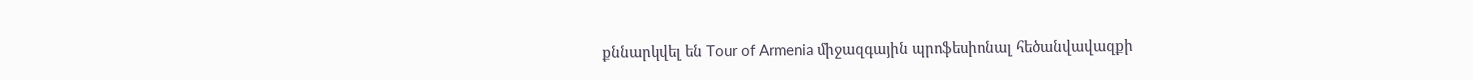քննարկվել են Tour of Armenia միջազգային պրոֆեսիոնալ հեծանվավազքի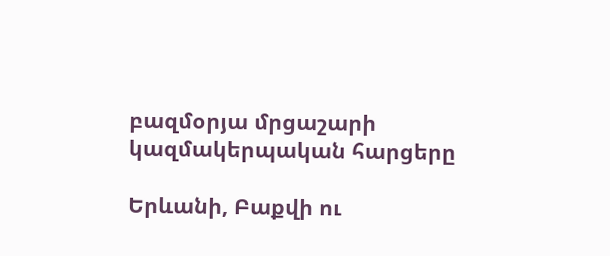բազմօրյա մրցաշարի կազմակերպական հարցերը

Երևանի, Բաքվի ու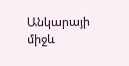Անկարայի միջև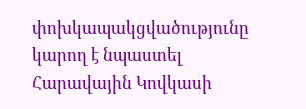փոխկապակցվածությունը կարող է նպաստել Հարավային Կովկասի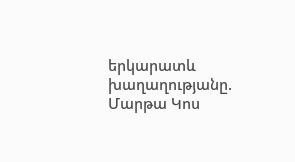երկարատև խաղաղությանը. Մարթա Կոս